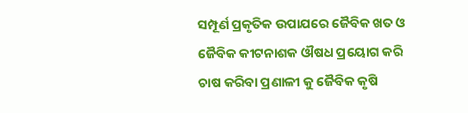ସମ୍ପୂର୍ଣ ପ୍ରକୃତିକ ଉପାଯରେ ଜୈବିକ ଖତ ଓ ଜୈବିକ କୀଟନାଶକ ଔଷଧ ପ୍ରୟୋଗ କରି ଚାଷ କରିବା ପ୍ରଣାଳୀ କୁ ଜୈବିକ କୃଷି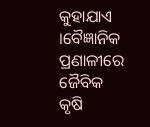କୁହାଯାଏ ।ବୈଜ୍ଞାନିକ ପ୍ରଣାଳୀରେ ଜୈବିକ କୃଷି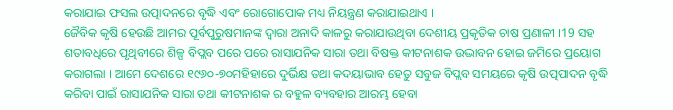କରାଯାଇ ଫସଲ ଉତ୍ପାଦନରେ ବୃଦ୍ଧି ଏବଂ ରୋଗୋପୋକ ମଧ୍ୟ ନିୟନ୍ତ୍ରଣ କରାଯାଇଥାଏ ।
ଜୈବିକ କୃଷି ହେଉଛି ଆମର ପୂର୍ବପୁରୁଷମାନଙ୍କ ଦ୍ଵାରା ଅନାଦି କାଳରୁ କରାଯାଉଥିବା ଦେଶୀୟ ପ୍ରକୃତିକ ଚାଷ ପ୍ରଣାଳୀ ।19 ସହ ଶତାବଧିରେ ପୃଥିବୀରେ ଶିଳ୍ପ ବିପ୍ଲବ ପରେ ପରେ ରାସାଯନିକ ସାରା ତଥା ବିଷକ୍ତ କୀଟନାଶକ ଉଦ୍ଭାବନ ହୋଇ ଜମିରେ ପ୍ରୟୋଗ କରାଗଲା । ଆମେ ଦେଶରେ ୧୯୬୦-୭୦ମହିହାରେ ଦୁର୍ଭିକ୍ଷ ତଥା କଦୟାଭାବ ହେତୁ ସବୁଜ ବିପ୍ଲବ ସମୟରେ କୃଷି ଉତ୍ପପାଦନ ବୃଦ୍ଧି କରିବା ପାଇଁ ରାସାଯନିକ ସାରା ତଥା କୀଟନାଶକ ର ବହୁଳ ବ୍ୟବହାର ଆରମ୍ଭ ହେବା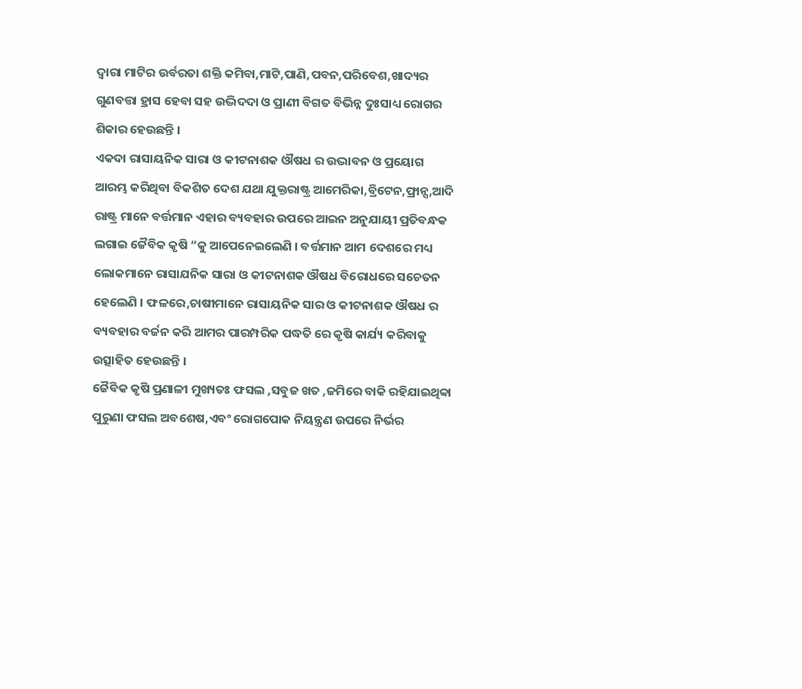ଦ୍ଵାରା ମାଟିର ଉର୍ବରତା ଶକ୍ତି କମିବା,ମାଟି,ପାଣି,ପବନ,ପରିବେଶ,ଖାଦ୍ୟର ଗୁଣବତ୍ତା ହ୍ରାସ ହେବା ସହ ଉଦ୍ଭିଦଦା ଓ ପ୍ରାଣୀ ବିଗତ ବିଭିନ୍ନ ଦୁଃସାଧ୍ୟ ରୋଗର ଶିକାର ହେଉଛନ୍ତି ।
ଏକଦା ରାସାୟନିକ ସାରା ଓ କୀଟନାଶକ ଔଷଧ ର ଉଦ୍ଭାବନ ଓ ପ୍ରୟୋଗ ଆରମ୍ଭ କରିଥିବା ବିକଶିତ ଦେଶ ଯଥା ଯୁକ୍ତରାଷ୍ଟ୍ର ଆମେରିକା,ବ୍ରିଟେନ,ଫ୍ରାନ୍ସ,ଆଦି ରାଷ୍ଟ୍ର ମାନେ ବର୍ତ୍ତମାନ ଏହାର ବ୍ୟବହାର ଉପରେ ଆଇନ ଅନୁଯାୟୀ ପ୍ରତିବନ୍ଧକ ଲଗାଇ ଜୈବିକ କୃଷି “କୁ ଆପେନେଇଲେଣି । ବର୍ତ୍ତମାନ ଆମ ଦେଶରେ ମଧ୍ୟ ଲୋକମାନେ ରାସାଯନିକ ସାରା ଓ କୀଟନାଶକ ଔଷଧ ବିରୋଧରେ ସଚେତନ ହେଲେଣି । ଫଳରେ,ଚାଷୀମାନେ ରାସାୟନିକ ସାର ଓ କୀଟନାଶକ ଔଷଧ ର ବ୍ୟବହାର ବର୍ଜନ କରି ଆମର ପାରମ୍ପରିକ ପଦ୍ଧତି ରେ କୃଷି କାର୍ଯ୍ୟ କରିବାକୁ ଉତ୍ସାହିତ ହେଉଛନ୍ତି ।
ଜୈବିକ କୃଷି ପ୍ରଣାଳୀ ମୁଖ୍ୟତଃ ଫସଲ ,ସବୁଜ ଖତ ,ଜମିରେ ବାକି ରହିଯାଇଥିବ୍ବା ପୁରୁଣା ଫସଲ ଅବଶେଷ,ଏବଂ ରୋଗପୋକ ନିୟନ୍ତ୍ରଣ ଉପରେ ନିର୍ଭର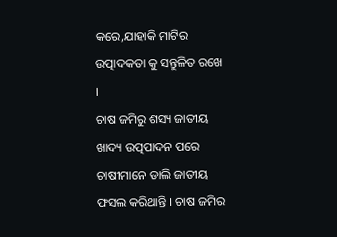କରେ,ଯାହାକି ମାଟିର ଉତ୍ପାଦକତା କୁ ସନ୍ତୁଳିତ ରଖେ ।
ଚାଷ ଜମିରୁ ଶସ୍ୟ ଜାତୀୟ ଖାଦ୍ୟ ଉତ୍ପପାଦନ ପରେ ଚାଷୀମାନେ ଡାଲି ଜାତୀୟ ଫସଲ କରିଥାନ୍ତି । ଚାଷ ଜମିର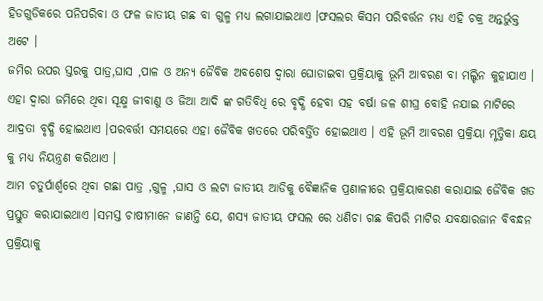ହିଡଗୁଡିକରେ ପନିପରିବା ଓ ଫଳ ଜାତୀୟ ଗଛ ବା ଗୁଳ୍ମ ମଧ୍ୟ ଲଗାଯାଇଥାଏ ।ଫସଲର କିସମ ପରିବର୍ତ୍ତନ ମଧ୍ୟ ଏହି ଚକ୍ର ଅନ୍ତର୍ଭୁକ୍ତ ଅଟେ ।
ଜମିର ଉପର ସ୍ତରକୁ ପାତ୍ର,ଘାସ ,ପାଳ ଓ ଅନ୍ୟ ଜୈବିକ ଅବଶେଷ ଦ୍ଵାରା ଘୋଡାଇବା ପ୍ରକ୍ରିୟାକୁ ଭୂମି ଆବରଣ ବା ମଲ୍ଚିନ କୁହାଯାଏ । ଏହା ଦ୍ଵାରା ଜମିରେ ଥିବା ସୂକ୍ଷ୍ମ ଜୀବାଣୁ ଓ ଜିଆ ଆଦି ଙ୍କ ଗତିବିଧି ରେ ବୃଦ୍ଧି ହେବା ସହ ବର୍ଷା ଜଳ ଶୀଘ୍ର ବୋହି ନଯାଇ ମାଟିରେ ଆଦ୍ରତା ବୃଦ୍ଧି ହୋଇଥାଏ ।ପରବର୍ତ୍ତୀ ସମୟରେ ଏହା ଜୈବିକ ଖତରେ ପରିବର୍ତ୍ତିତ ହୋଇଥାଏ । ଏହି ଭୂମି ଆବରଣ ପ୍ରକ୍ରିୟା ମୃତ୍ତିକା କ୍ଷୟ କୁ ମଧ୍ୟ ନିୟନ୍ତ୍ରଣ କରିଥାଏ ।
ଆମ ଚତୁର୍ପାର୍ଶ୍ବରେ ଥିବା ଗଛା ପାତ୍ର ,ଗୁଳ୍ମ ,ଘାସ ଓ ଲଟା ଜାତୀୟ ଆଡିକୁ ବୈଜ୍ଞାନିକ ପ୍ରଣାଳୀରେ ପ୍ରକ୍ରିୟାକରଣ କରାଯାଇ ଜୈବିକ ଖତ ପ୍ରସ୍ତୁତ କରାଯାଇଥାଏ ।ସମସ୍ତ ଚାଷୀମାନେ ଜାଣନ୍ତି ଯେ, ଶସ୍ୟ ଜାତୀୟ ଫସଲ ରେ ଧଣିଚା ଗଛ କିପରି ମାଟିର ଯବକ୍ଷାରଜାନ ବିବନ୍ଧନ ପ୍ରକ୍ରିୟାକୁ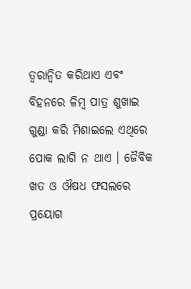ତ୍ୱରାନ୍ୱିତ କରିଥାଏ ଏବଂ ବିହନରେ ଳିମ୍ବ ପାତ୍ର ଶୁଖାଇ ଗୁଣ୍ଡା କରି ମିଶାଇଲେ ଏଥିରେ ପୋକ ଲାଗି ନ ଥାଏ । ଜୈବିକ ଖତ ଓ ଔଷଧ ଫସଲରେ ପ୍ରୟୋଗ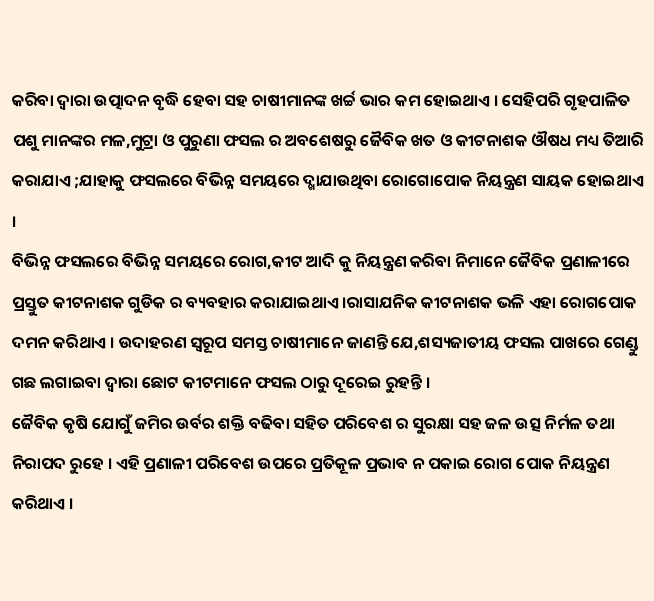କରିବା ଦ୍ଵାରା ଉତ୍ପାଦନ ବୃଦ୍ଧି ହେବା ସହ ଚାଷୀମାନଙ୍କ ଖର୍ଚ୍ଚ ଭାର କମ ହୋଇଥାଏ । ସେହିପରି ଗୃହପାଳିତ ପଶୁ ମାନଙ୍କର ମଳ,ମୁଟ୍ରା ଓ ପୁରୁଣା ଫସଲ ର ଅବଶେଷରୁ ଜୈବିକ ଖତ ଓ କୀଟନାଶକ ଔଷଧ ମଧ୍ୟ ତିଆରି କରାଯାଏ ;ଯାହାକୁ ଫସଲରେ ବିଭିନ୍ନ ସମୟରେ ଦ୍ଖାଯାଉଥିବା ରୋଗୋପୋକ ନିୟନ୍ତ୍ରଣ ସାୟକ ହୋଇଥାଏ ।
ବିଭିନ୍ନ ଫସଲରେ ବିଭିନ୍ନ ସମୟରେ ରୋଗ,କୀଟ ଆଦି କୁ ନିୟନ୍ତ୍ରଣ କରିବା ନିମାନେ ଜୈବିକ ପ୍ରଣାଳୀରେ ପ୍ରସ୍ତୁତ କୀଟନାଶକ ଗୁଡିକ ର ବ୍ୟବହାର କରାଯାଇଥାଏ ।ରାସାଯନିକ କୀଟନାଶକ ଭଳି ଏହା ରୋଗପୋକ ଦମନ କରିଥାଏ । ଉଦାହରଣ ସ୍ୱରୂପ ସମସ୍ତ ଚାଷୀମାନେ ଜାଣନ୍ତି ଯେ,ଶସ୍ୟଜାତୀୟ ଫସଲ ପାଖରେ ଗେଣ୍ଡୁ ଗଛ ଲଗାଇବା ଦ୍ଵାରା ଛୋଟ କୀଟମାନେ ଫସଲ ଠାରୁ ଦୂରେଇ ରୁହନ୍ତି ।
ଜୈବିକ କୃଷି ଯୋଗୁଁ ଜମିର ଉର୍ବର ଶକ୍ତି ବଢିବା ସହିତ ପରିବେଶ ର ସୁରକ୍ଷା ସହ ଜଳ ଉତ୍ସ ନିର୍ମଳ ତଥା ନିରାପଦ ରୁହେ । ଏହି ପ୍ରଣାଳୀ ପରିବେଶ ଉପରେ ପ୍ରତିକୂଳ ପ୍ରଭାବ ନ ପକାଇ ରୋଗ ପୋକ ନିୟନ୍ତ୍ରଣ କରିଥାଏ ।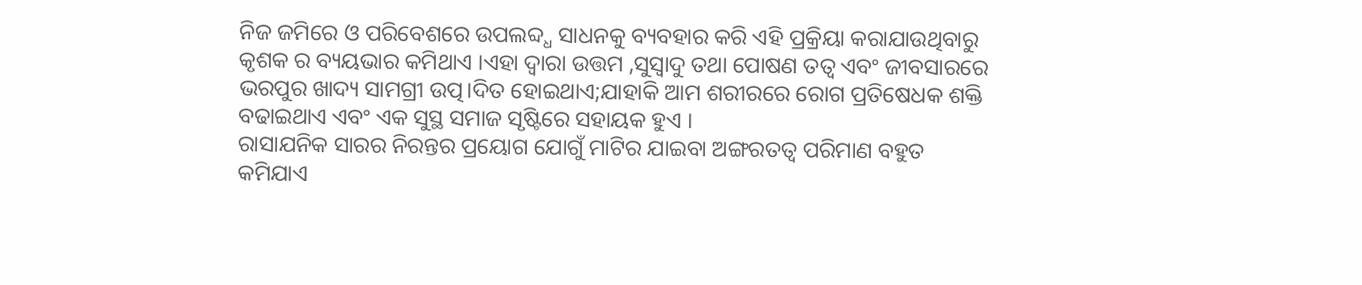ନିଜ ଜମିରେ ଓ ପରିବେଶରେ ଉପଲବ୍ଦ୍ଧ ସାଧନକୁ ବ୍ୟବହାର କରି ଏହି ପ୍ରକ୍ରିୟା କରାଯାଉଥିବାରୁ କୃଶକ ର ବ୍ୟୟଭାର କମିଥାଏ ।ଏହା ଦ୍ଵାରା ଉତ୍ତମ ,ସୁସ୍ଵାଦୁ ତଥା ପୋଷଣ ତତ୍ଵ ଏବଂ ଜୀବସାରରେ ଭରପୁର ଖାଦ୍ୟ ସାମଗ୍ରୀ ଉତ୍ପ।ଦିତ ହୋଇଥାଏ;ଯାହାକି ଆମ ଶରୀରରେ ରୋଗ ପ୍ରତିଷେଧକ ଶକ୍ତି ବଢାଇଥାଏ ଏବଂ ଏକ ସୁସ୍ଥ ସମାଜ ସୃଷ୍ଟିରେ ସହାୟକ ହୁଏ ।
ରାସାଯନିକ ସାରର ନିରନ୍ତର ପ୍ରୟୋଗ ଯୋଗୁଁ ମାଟିର ଯାଇବା ଅଙ୍ଗରତତ୍ଵ ପରିମାଣ ବହୁତ କମିଯାଏ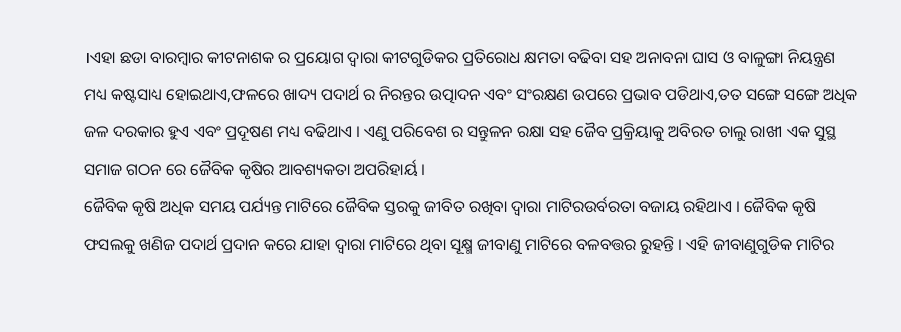।ଏହା ଛଡା ବାରମ୍ବାର କୀଟନାଶକ ର ପ୍ରୟୋଗ ଦ୍ଵାରା କୀଟଗୁଡିକର ପ୍ରତିରୋଧ କ୍ଷମତା ବଢିବା ସହ ଅନାବନା ଘାସ ଓ ବାଳୁଙ୍ଗା ନିୟନ୍ତ୍ରଣ ମଧ୍ୟ କଷ୍ଟସାଧ୍ୟ ହୋଇଥାଏ,ଫଳରେ ଖାଦ୍ୟ ପଦାର୍ଥ ର ନିରନ୍ତର ଉତ୍ପାଦନ ଏବଂ ସଂରକ୍ଷଣ ଉପରେ ପ୍ରଭାବ ପଡିଥାଏ,ତତ ସଙ୍ଗେ ସଙ୍ଗେ ଅଧିକ ଜଳ ଦରକାର ହୁଏ ଏବଂ ପ୍ରଦୂଷଣ ମଧ୍ୟ ବଢିଥାଏ । ଏଣୁ ପରିବେଶ ର ସନ୍ତୁଳନ ରକ୍ଷା ସହ ଜୈବ ପ୍ରକ୍ରିୟାକୁ ଅବିରତ ଚାଲୁ ରାଖୀ ଏକ ସୁସ୍ଥ ସମାଜ ଗଠନ ରେ ଜୈବିକ କୃଷିର ଆବଶ୍ୟକତା ଅପରିହାର୍ୟ ।
ଜୈବିକ କୃଷି ଅଧିକ ସମୟ ପର୍ଯ୍ୟନ୍ତ ମାଟିରେ ଜୈବିକ ସ୍ତରକୁ ଜୀବିତ ରଖିବା ଦ୍ଵାରା ମାଟିରଉର୍ବରତା ବଜାୟ ରହିଥାଏ । ଜୈବିକ କୃଷି ଫସଲକୁ ଖଣିଜ ପଦାର୍ଥ ପ୍ରଦାନ କରେ ଯାହା ଦ୍ଵାରା ମାଟିରେ ଥିବା ସୂକ୍ଷ୍ମ ଜୀବାଣୁ ମାଟିରେ ବଳବତ୍ତର ରୁହନ୍ତି । ଏହି ଜୀବାଣୁଗୁଡିକ ମାଟିର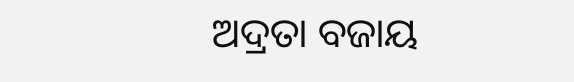ଅଦ୍ରତା ବଜାୟ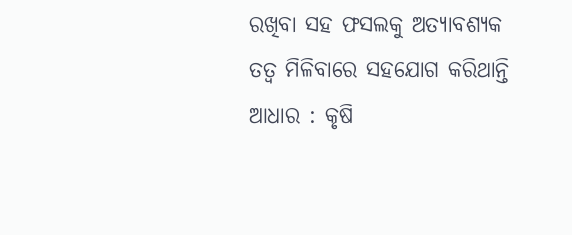ରଖିବା ସହ ଫସଲକୁ ଅତ୍ୟାବଶ୍ୟକ ତତ୍ଵ ମିଳିବାରେ ସହଯୋଗ କରିଥାନ୍ତି
ଆଧାର : କୃଷି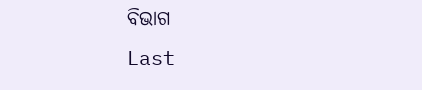ବିଭାଗ
Last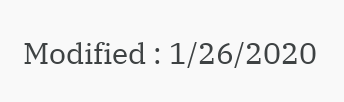Modified : 1/26/2020